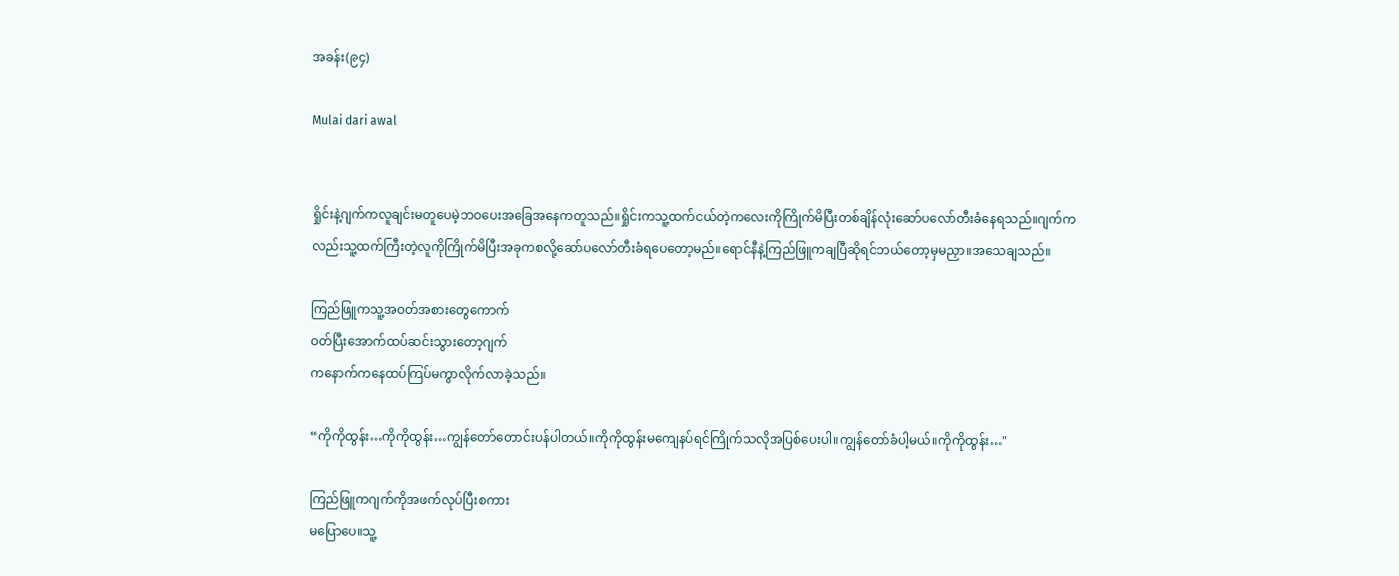အခန်း(၉၄)

Mulai dari awal


ရှိုင်းနဲ့ဂျက်ကလူချင်းမတူပေမဲ့ဘဝပေးအခြေအနေကတူသည်။ရှိုင်းကသူ့ထက်ငယ်တဲ့ကလေးကိုကြိုက်မိပြီးတစ်ချိန်လုံးဆော်ပလော်တီးခံနေရသည်။ဂျက်ကလည်းသူ့ထက်ကြီးတဲ့လူကိုကြိုက်မိပြီးအခုကစလို့ဆော်ပလော်တီးခံရပေတော့မည်။ရောင်နီနဲ့ကြည်ဖြူကချပြီဆိုရင်ဘယ်တော့မှမညှာ။အသေချသည်။

ကြည်ဖြူကသူ့အဝတ်အစားတွေကောက်
ဝတ်ပြီးအောက်ထပ်ဆင်းသွားတော့ဂျက်
ကနောက်ကနေထပ်ကြပ်မကွာလိုက်လာခဲ့သည်။

“ကိုကိုထွန်း…ကိုကိုထွန်း…ကျွန်တော်တောင်းပန်ပါတယ်။ကိုကိုထွန်းမကျေနပ်ရင်ကြိုက်သလိုအပြစ်ပေးပါ။ကျွန်တော်ခံပါ့မယ်။ကိုကိုထွန်း…"

ကြည်ဖြူကဂျက်ကိုအဖက်လုပ်ပြီးစကား
မပြောပေ။သူ့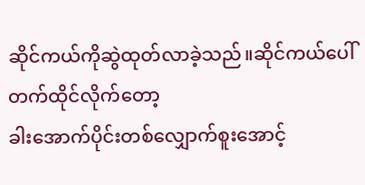ဆိုင်ကယ်ကိုဆွဲထုတ်လာခဲ့သည်။ဆိုင်ကယ်ပေါ်တက်ထိုင်လိုက်တော့
ခါးအောက်ပိုင်းတစ်လျှောက်စူးအောင့်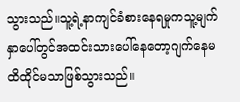သွားသည်။သူ့ရဲ့နာကျင်ခံစားနေရမှုကသူ့မျက်နှာပေါ်တွင်အထင်းသားပေါ်နေတော့ဂျက်နေမ
ထိထိုင်မသာဖြစ်သွားသည်။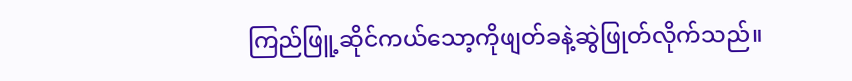ကြည်ဖြူ့ဆိုင်ကယ်သော့ကိုဖျတ်ခနဲ့ဆွဲဖြုတ်လိုက်သည်။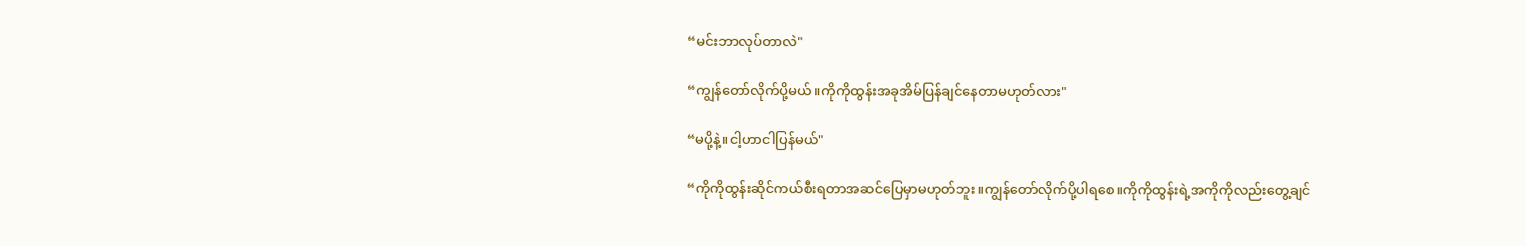“မင်းဘာလုပ်တာလဲ"

“ကျွန်တော်လိုက်ပို့မယ်။ကိုကိုထွန်းအခုအိမ်ပြန်ချင်နေတာမဟုတ်လား"

“မပို့နဲ့။ငါ့ဟာငါပြန်မယ်"

“ကိုကိုထွန်းဆိုင်ကယ်စီးရတာအဆင်ပြေမှာမဟုတ်ဘူး။ကျွန်တော်လိုက်ပို့ပါရစေ။ကိုကိုထွန်းရဲ့အကိုကိုလည်းတွေ့ချင်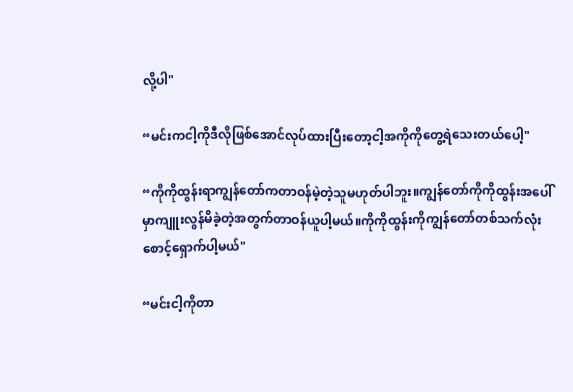လို့ပါ"

“မင်းကငါ့ကိုဒီလိုဖြစ်အောင်လုပ်ထားပြီးတော့ငါ့အကိုကိုတွေ့ရဲသေးတယ်ပေါ့"

“ကိုကိုထွန်းရာကျွန်တော်ကတာဝန်မဲ့တဲ့သူမဟုတ်ပါဘူး။ကျွန်တော်ကိုကိုထွန်းအပေါ်မှာကျူးလွန်မိခဲ့တဲ့အတွက်တာဝန်ယူပါ့မယ်။ကိုကိုထွန်းကိုကျွန်တော်တစ်သက်လုံးစောင့်ရှောက်ပါ့မယ်"

“မင်းငါ့ကိုတာ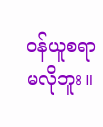ဝန်ယူစရာမလိုဘူး။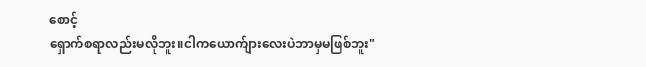စောင့်
ရှောက်စရာလည်းမလိုဘူး။ငါကယောက်ျားလေးပဲဘာမှမဖြစ်ဘူး"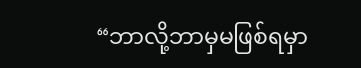“ဘာလို့ဘာမှမဖြစ်ရမှာ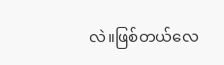လဲ။ဖြစ်တယ်လေ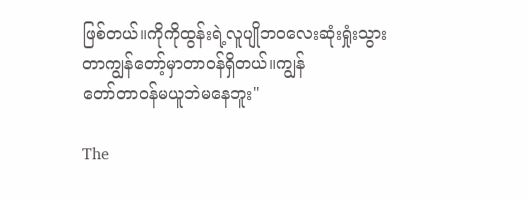ဖြစ်တယ်။ကိုကိုထွန်းရဲ့လူပျိုဘဝလေးဆုံးရှုံးသွားတာကျွန်တော့်မှာတာဝန်ရှိတယ်။ကျွန်
တော်တာဝန်မယူဘဲမနေဘူး"

The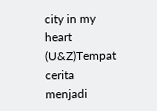city in my heart (U&Z)Tempat cerita menjadi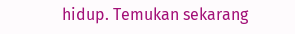hidup. Temukan sekarang